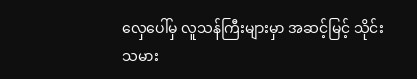လှေပေါ်မှ လူသန်ကြီးများမှာ အဆင့်မြင့် သိုင်းသမား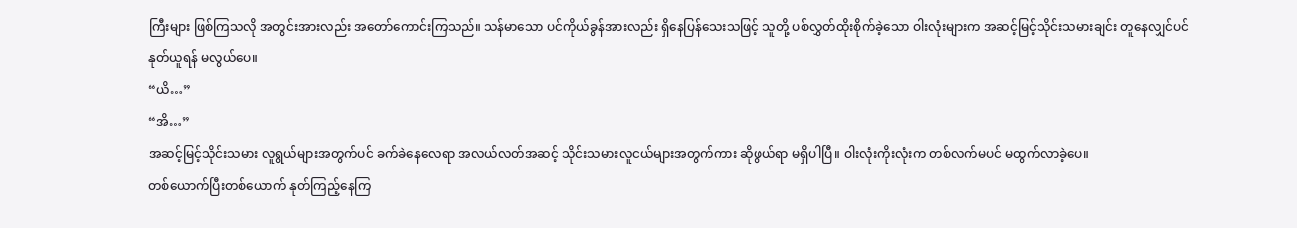ကြီးများ ဖြစ်ကြသလို အတွင်းအားလည်း အတော်ကောင်းကြသည်။ သန်မာသော ပင်ကိုယ်ခွန်အားလည်း ရှိနေပြန်သေးသဖြင့် သူတို့ ပစ်လွှတ်ထိုးစိုက်ခဲ့သော ဝါးလုံးများက အဆင့်မြင့်သိုင်းသမားချင်း တူနေလျှင်ပင် နုတ်ယူရန် မလွယ်ပေ။
“ယိ…”
“အိ…”
အဆင့်မြင့်သိုင်းသမား လူရွယ်များအတွက်ပင် ခက်ခဲနေလေရာ အလယ်လတ်အဆင့် သိုင်းသမားလူငယ်များအတွက်ကား ဆိုဖွယ်ရာ မရှိပါပြီ။ ဝါးလုံးကိုးလုံးက တစ်လက်မပင် မထွက်လာခဲ့ပေ။
တစ်ယောက်ပြီးတစ်ယောက် နုတ်ကြည့်နေကြ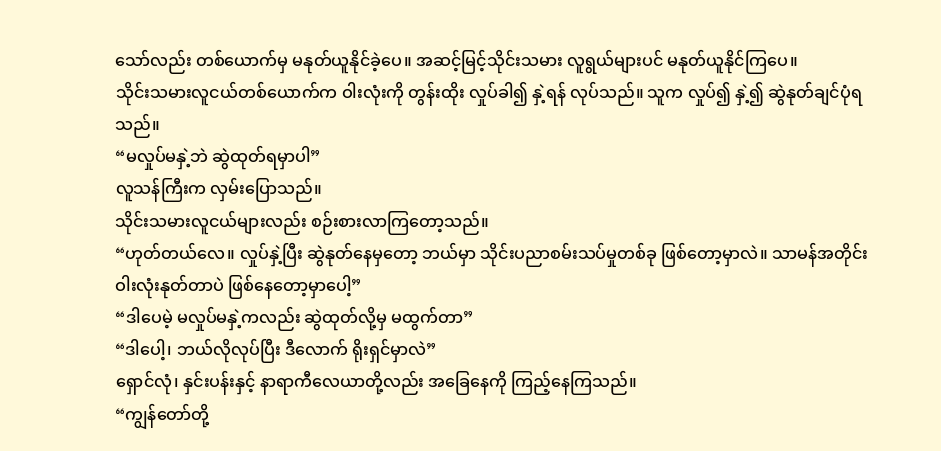သော်လည်း တစ်ယောက်မှ မနုတ်ယူနိုင်ခဲ့ပေ။ အဆင့်မြင့်သိုင်းသမား လူရွယ်များပင် မနုတ်ယူနိုင်ကြပေ။
သိုင်းသမားလူငယ်တစ်ယောက်က ဝါးလုံးကို တွန်းထိုး လှုပ်ခါ၍ နှဲ့ရန် လုပ်သည်။ သူက လှုပ်၍ နှဲ့၍ ဆွဲနုတ်ချင်ပုံရသည်။
“မလှုပ်မနှဲ့ဘဲ ဆွဲထုတ်ရမှာပါ”
လူသန်ကြီးက လှမ်းပြောသည်။
သိုင်းသမားလူငယ်များလည်း စဉ်းစားလာကြတော့သည်။
“ဟုတ်တယ်လေ။ လှုပ်နှဲ့ပြီး ဆွဲနုတ်နေမှတော့ ဘယ်မှာ သိုင်းပညာစမ်းသပ်မှုတစ်ခု ဖြစ်တော့မှာလဲ။ သာမန်အတိုင်း ဝါးလုံးနုတ်တာပဲ ဖြစ်နေတော့မှာပေါ့”
“ဒါပေမဲ့ မလှုပ်မနှဲ့ကလည်း ဆွဲထုတ်လို့မှ မထွက်တာ”
“ဒါပေါ့၊ ဘယ်လိုလုပ်ပြီး ဒီလောက် ရိုးရှင်မှာလဲ”
ရှောင်လုံ၊ နှင်းပန်းနှင့် နာရာကီလေယာတို့လည်း အခြေနေကို ကြည့်နေကြသည်။
“ကျွန်တော်တို့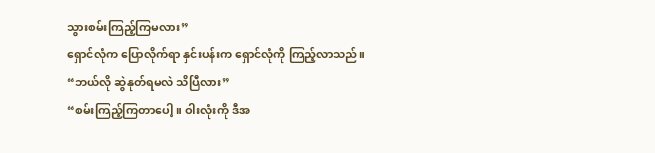သွားစမ်းကြည့်ကြမလား”
ရှောင်လုံက ပြောလိုက်ရာ နှင်းပန်းက ရှောင်လုံကို ကြည့်လာသည်။
“ဘယ်လို ဆွဲနုတ်ရမလဲ သိပြီလား”
“စမ်းကြည့်ကြတာပေါ့။ ဝါးလုံးကို ဒီအ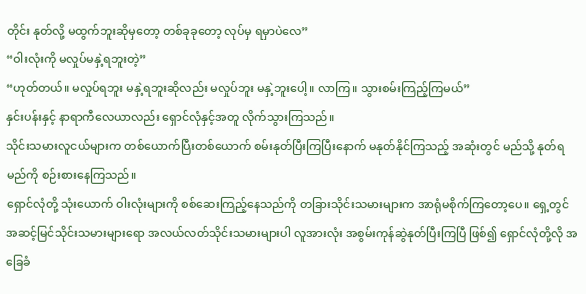တိုင်း နုတ်လို့ မထွက်ဘူးဆိုမှတော့ တစ်ခုခုတော့ လုပ်မှ ရမှာပဲလေ”
“ဝါးလုံးကို မလှုပ်မနှဲ့ရဘူးတဲ့”
“ဟုတ်တယ်။ မလှုပ်ရဘူး မနှဲ့ရဘူးဆိုလည်း မလှုပ်ဘူး မနှဲ့ဘူးပေါ့။ လာကြ။ သွားစမ်းကြည့်ကြမယ်”
နှင်းပန်းနှင့် နာရာကီလေယာလည်း ရှောင်လုံနှင့်အတူ လိုက်သွားကြသည်။
သိုင်းသမားလူငယ်များက တစ်ယောက်ပြီးတစ်ယောက် စမ်းနုတ်ပြီးကြပြီးနောက် မနုတ်နိုင်ကြသည့် အဆုံးတွင် မည်သို့ နုတ်ရမည်ကို စဉ်းစားနေကြသည်။
ရှောင်လုံတို့ သုံးယောက် ဝါးလုံးများကို စစ်ဆေးကြည့်နေသည်ကို တခြားသိုင်းသမားများက အာရုံမစိုက်ကြတော့ပေ။ ရှေ့တွင် အဆင့်မြင်သိုင်းသမားများရော အလယ်လတ်သိုင်းသမားများပါ လူအားလုံး အစွမ်းကုန်ဆွဲနုတ်ပြီးကြပြီ ဖြစ်၍ ရှောင်လုံတို့လို အခြေခံ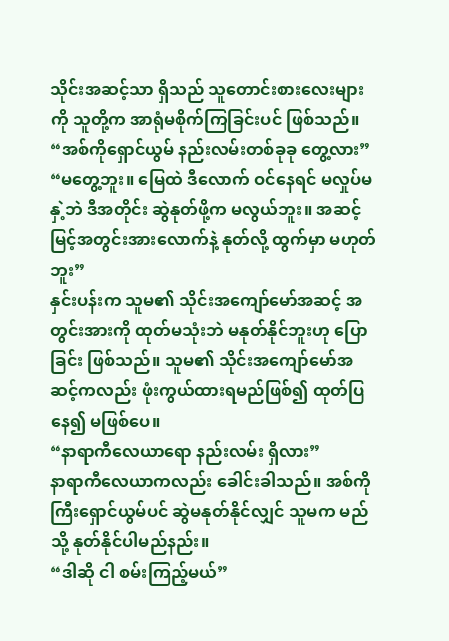သိုင်းအဆင့်သာ ရှိသည် သူတောင်းစားလေးများကို သူတို့က အာရုံမစိုက်ကြခြင်းပင် ဖြစ်သည်။
“အစ်ကိုရှောင်ယွမ် နည်းလမ်းတစ်ခုခု တွေ့လား”
“မတွေ့ဘူး။ မြေထဲ ဒီလောက် ဝင်နေရင် မလှုပ်မနှဲ့ဘဲ ဒီအတိုင်း ဆွဲနုတ်ဖို့က မလွယ်ဘူး။ အဆင့်မြင့်အတွင်းအားလောက်နဲ့ နုတ်လို့ ထွက်မှာ မဟုတ်ဘူး”
နှင်းပန်းက သူမ၏ သိုင်းအကျော်မော်အဆင့် အတွင်းအားကို ထုတ်မသုံးဘဲ မနုတ်နိုင်ဘူးဟု ပြောခြင်း ဖြစ်သည်။ သူမ၏ သိုင်းအကျော်မော်အဆင့်ကလည်း ဖုံးကွယ်ထားရမည်ဖြစ်၍ ထုတ်ပြနေ၍ မဖြစ်ပေ။
“နာရာကီလေယာရော နည်းလမ်း ရှိလား”
နာရာကီလေယာကလည်း ခေါင်းခါသည်။ အစ်ကိုကြီးရှောင်ယွမ်ပင် ဆွဲမနုတ်နိုင်လျှင် သူမက မည်သို့ နုတ်နိုင်ပါမည်နည်း။
“ဒါဆို ငါ စမ်းကြည့်မယ်”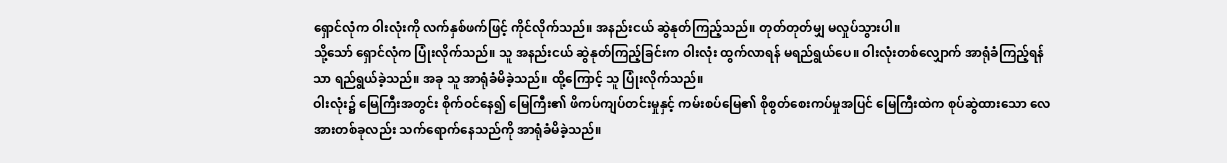ရှောင်လုံက ဝါးလုံးကို လက်နှစ်ဖက်ဖြင့် ကိုင်လိုက်သည်။ အနည်းငယ် ဆွဲနုတ်ကြည့်သည်။ တုတ်တုတ်မျှ မလှုပ်သွားပါ။
သို့သော် ရှောင်လုံက ပြုံးလိုက်သည်။ သူ အနည်းငယ် ဆွဲနုတ်ကြည့်ခြင်းက ဝါးလုံး ထွက်လာရန် မရည်ရွယ်ပေ။ ဝါးလုံးတစ်လျှောက် အာရုံခံကြည့်ရန်သာ ရည်ရွယ်ခဲ့သည်။ အခု သူ အာရုံခံမိခဲ့သည်။ ထို့ကြောင့် သူ ပြုံးလိုက်သည်။
ဝါးလုံး၌ မြေကြီးအတွင်း စိုက်ဝင်နေ၍ မြေကြီး၏ ဖိကပ်ကျပ်တင်းမှုနှင့် ကမ်းစပ်မြေ၏ စိုစွတ်စေးကပ်မှုအပြင် မြေကြီးထဲက စုပ်ဆွဲထားသော လေအားတစ်ခုလည်း သက်ရောက်နေသည်ကို အာရုံခံမိခဲ့သည်။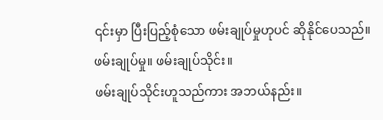၎င်းမှာ ပြီးပြည့်စုံသော ဖမ်းချုပ်မှုဟုပင် ဆိုနိုင်ပေသည်။
ဖမ်းချုပ်မှု။ ဖမ်းချုပ်သိုင်း။
ဖမ်းချုပ်သိုင်းဟူသည်ကား အဘယ်နည်း။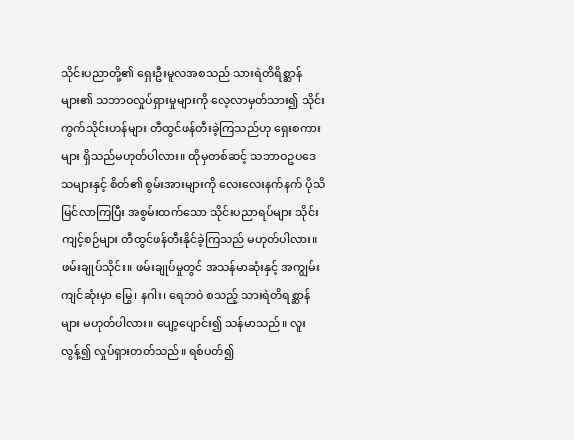သိုင်းပညာတို့၏ ရှေးဦးမူလအစသည် သားရဲတိရိစ္ဆာန်များ၏ သဘာဝလှုပ်ရှားမှုများကို လေ့လာမှတ်သား၍ သိုင်းကွက်သိုင်းဟန်များ တီထွင်ဖန်တီးခဲ့ကြသည်ဟု ရှေးစကားများ ရှိသည်မဟုတ်ပါလား။ ထိုမှတစ်ဆင့် သဘာဝဥပဒေသများနှင့် စိတ်၏ စွမ်းအားများကို လေးလေးနက်နက် ပိုသိမြင်လာကြပြီး အစွမ်းထက်သော သိုင်းပညာရပ်များ သိုင်းကျင့်စဉ်များ တီထွင်ဖန်တီးနိုင်ခဲ့ကြသည် မဟုတ်ပါလား။
ဖမ်းချုပ်သိုင်း။ ဖမ်းချုပ်မှုတွင် အသန်မာဆုံးနှင့် အကျွမ်းကျင်ဆုံးမှာ မြွေ၊ နဂါး၊ ရေဘဝဲ စသည့် သားရဲတိရစ္ဆာန်များ မဟုတ်ပါလား။ ပျော့ပျောင်း၍ သန်မာသည်။ လူးလွန့်၍ လှုပ်ရှားတတ်သည်။ ရစ်ပတ်၍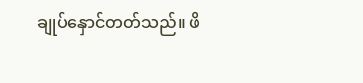ချုပ်နှောင်တတ်သည်။ ဖိ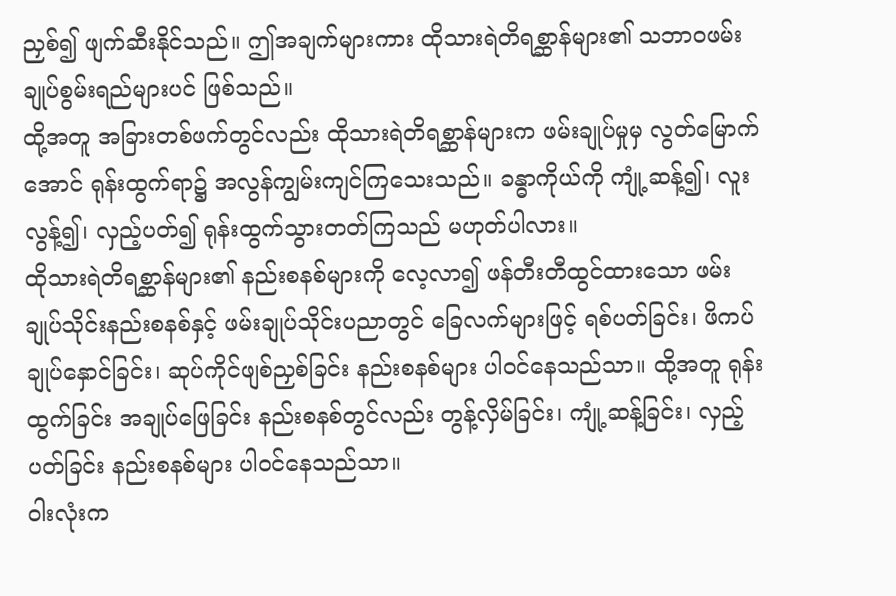ညှစ်၍ ဖျက်ဆီးနိုင်သည်။ ဤအချက်များကား ထိုသားရဲတိရစ္ဆာန်များ၏ သဘာဝဖမ်းချုပ်စွမ်းရည်များပင် ဖြစ်သည်။
ထို့အတူ အခြားတစ်ဖက်တွင်လည်း ထိုသားရဲတိရစ္ဆာန်များက ဖမ်းချုပ်မှုမှ လွတ်မြောက်အောင် ရုန်းထွက်ရာ၌ အလွန်ကျွမ်းကျင်ကြသေးသည်။ ခန္ဓာကိုယ်ကို ကျုံ့ဆန့်၍၊ လူးလွန့်၍၊ လှည့်ပတ်၍ ရုန်းထွက်သွားတတ်ကြသည် မဟုတ်ပါလား။
ထိုသားရဲတိရစ္ဆာန်များ၏ နည်းစနစ်များကို လေ့လာ၍ ဖန်တီးတီထွင်ထားသော ဖမ်းချုပ်သိုင်းနည်းစနစ်နှင့် ဖမ်းချုပ်သိုင်းပညာတွင် ခြေလက်များဖြင့် ရစ်ပတ်ခြင်း၊ ဖိကပ်ချုပ်နှောင်ခြင်း၊ ဆုပ်ကိုင်ဖျစ်ညှစ်ခြင်း နည်းစနစ်များ ပါဝင်နေသည်သာ။ ထို့အတူ ရုန်းထွက်ခြင်း အချုပ်ဖြေခြင်း နည်းစနစ်တွင်လည်း တွန့်လှိမ်ခြင်း၊ ကျုံ့ဆန့်ခြင်း၊ လှည့်ပတ်ခြင်း နည်းစနစ်များ ပါဝင်နေသည်သာ။
ဝါးလုံးက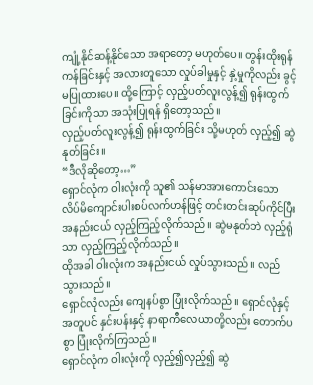ကျုံ့နိုင်ဆန့်နိုင်သော အရာတော့ မဟုတ်ပေ။ တွန်းထိုးရုန်ကန်ခြင်းနှင့် အလားတူသော လှုပ်ခါမှုနှင့် နှဲ့မှုကိုလည်း ခွင့်မပြုထားပေ။ ထို့ကြောင့် လှည့်ပတ်လူးလွန့်၍ ရုန်းထွက်ခြင်းကိုသာ အသုံးပြုရန် ရှိတော့သည်။
လှည့်ပတ်လူးလွန့်၍ ရုန်းထွက်ခြင်း သို့မဟုတ် လှည့်၍ ဆွဲနုတ်ခြင်း။
“ဒီလိုဆိုတော့…”
ရှောင်လုံက ဝါးလုံးကို သူ၏ သန်မာအားကောင်းသော လိပ်မိကျောင်းပါးစပ်လက်ဟန်ဖြင့် တင်းတင်းဆုပ်ကိုင်ပြီး အနည်းငယ် လှည့်ကြည့်လိုက်သည်။ ဆွဲမနုတ်ဘဲ လှည့်ရုံသာ လှည့်ကြည့်လိုက်သည်။
ထိုအခါ ဝါးလုံးက အနည်းငယ် လှုပ်သွားသည်။ လည်သွားသည်။
ရှောင်လုံလည်း ကျေနပ်စွာ ပြုံးလိုက်သည်။ ရှောင်လုံနှင့် အတူပင် နှင်းပန်းနှင့် နာရာကီလေယာတို့လည်း တောက်ပစွာ ပြုံးလိုက်ကြသည်။
ရှောင်လုံက ဝါးလုံးကို လှည့်၍လှည့်၍ ဆွဲ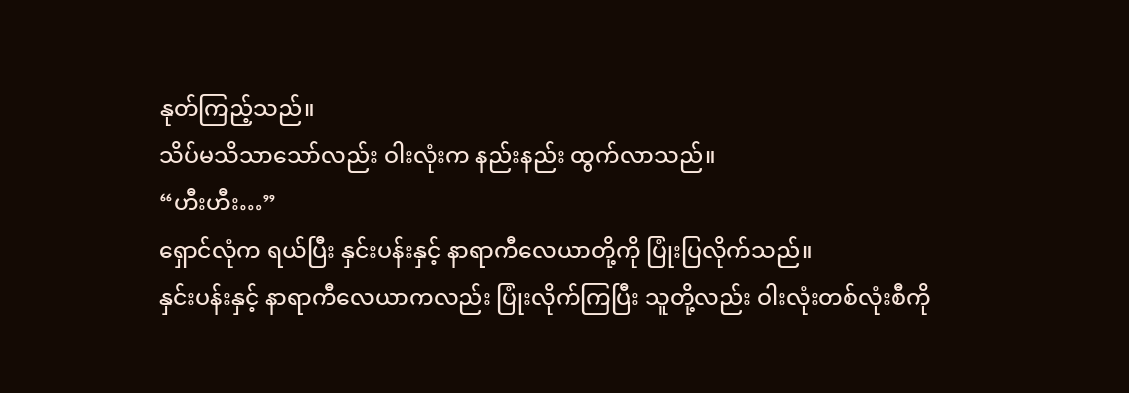နုတ်ကြည့်သည်။
သိပ်မသိသာသော်လည်း ဝါးလုံးက နည်းနည်း ထွက်လာသည်။
“ဟီးဟီး…”
ရှောင်လုံက ရယ်ပြီး နှင်းပန်းနှင့် နာရာကီလေယာတို့ကို ပြုံးပြလိုက်သည်။
နှင်းပန်းနှင့် နာရာကီလေယာကလည်း ပြုံးလိုက်ကြပြီး သူတို့လည်း ဝါးလုံးတစ်လုံးစီကို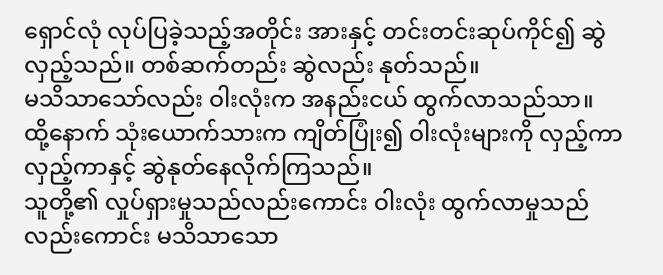ရှောင်လုံ လုပ်ပြခဲ့သည့်အတိုင်း အားနှင့် တင်းတင်းဆုပ်ကိုင်၍ ဆွဲလှည့်သည်။ တစ်ဆက်တည်း ဆွဲလည်း နုတ်သည်။
မသိသာသော်လည်း ဝါးလုံးက အနည်းငယ် ထွက်လာသည်သာ။
ထို့နောက် သုံးယောက်သားက ကျိတ်ပြုံး၍ ဝါးလုံးများကို လှည့်ကာလှည့်ကာနှင့် ဆွဲနုတ်နေလိုက်ကြသည်။
သူတို့၏ လှုပ်ရှားမှုသည်လည်းကောင်း ဝါးလုံး ထွက်လာမှုသည်လည်းကောင်း မသိသာသော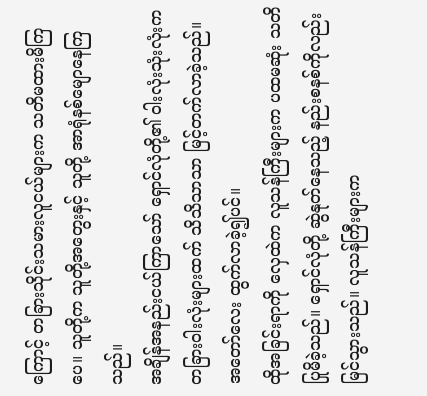ကြောင့် တခြားသိုင်းသမားလူငယ်များက သတိမထားမိကြပေ။ သူတို့က သူတို့အတွေးနှင့် သူတို့ အာရုံနစ်မျောနေကြသည်။
အချိန်အနည်းငယ်ကြာသော် ရှောင်လုံတို့၏ ဝါးလုံးသုံးလုံးက တခြားဝါးလုံးများထက် သိသိသာသာ မြင့်တက်လာခဲ့သည်။ အတော်လေး ထွက်လာခဲ့၍ပင်။
ထိုအခြင်းရာကို လှေထဲက လူသန်ကြီးများက ပထမဆုံး သတိပြုမိခဲ့သည်။ ရှောင်လုံတို့ ဆွဲနုတ်နေသည့် နည်းစနစ်ကိုလည်း မြင်သွားသည်။ လူသန်ကြီးများက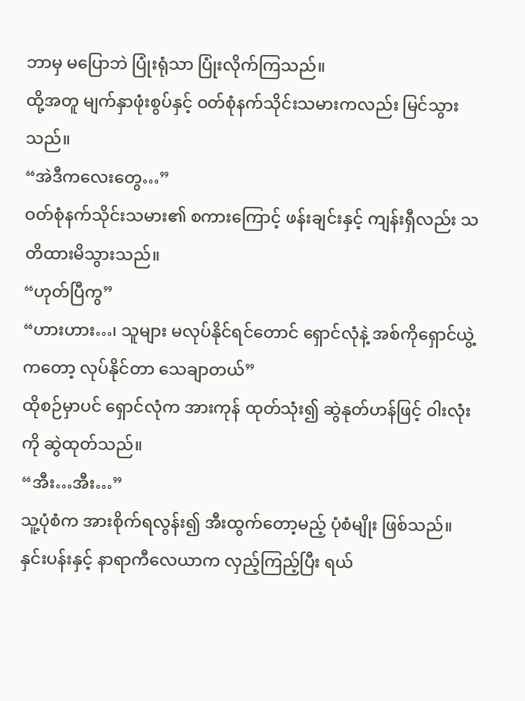ဘာမှ မပြောဘဲ ပြုံးရုံသာ ပြုံးလိုက်ကြသည်။
ထို့အတူ မျက်နှာဖုံးစွပ်နှင့် ဝတ်စုံနက်သိုင်းသမားကလည်း မြင်သွားသည်။
“အဲဒီကလေးတွေ…”
ဝတ်စုံနက်သိုင်းသမား၏ စကားကြောင့် ဖန်းချင်းနှင့် ကျန်းရှီလည်း သတိထားမိသွားသည်။
“ဟုတ်ပြီကွ”
“ဟားဟား…၊ သူများ မလုပ်နိုင်ရင်တောင် ရှောင်လုံနဲ့ အစ်ကိုရှောင်ယွဲ့ကတော့ လုပ်နိုင်တာ သေချာတယ်”
ထိုစဉ်မှာပင် ရှောင်လုံက အားကုန် ထုတ်သုံး၍ ဆွဲနုတ်ဟန်ဖြင့် ဝါးလုံးကို ဆွဲထုတ်သည်။
“အီး…အီး…”
သူ့ပုံစံက အားစိုက်ရလွန်း၍ အီးထွက်တော့မည့် ပုံစံမျိုး ဖြစ်သည်။
နှင်းပန်းနှင့် နာရာကီလေယာက လှည့်ကြည့်ပြီး ရယ်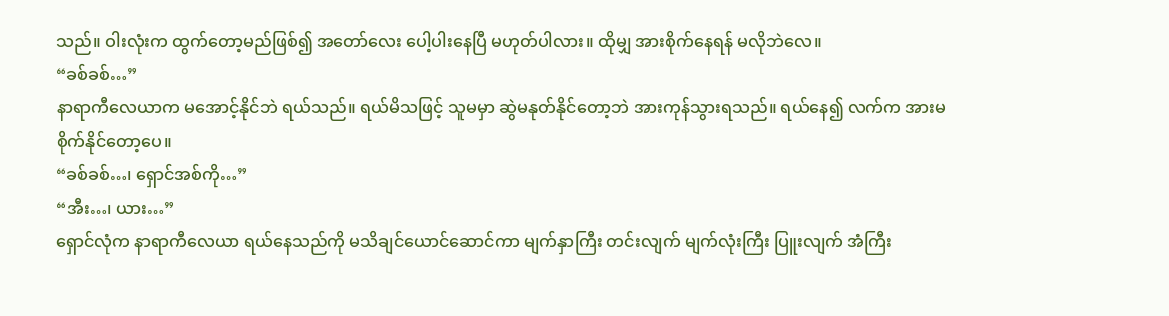သည်။ ဝါးလုံးက ထွက်တော့မည်ဖြစ်၍ အတော်လေး ပေါ့ပါးနေပြီ မဟုတ်ပါလား။ ထိုမျှ အားစိုက်နေရန် မလိုဘဲလေ။
“ခစ်ခစ်…”
နာရာကီလေယာက မအောင့်နိုင်ဘဲ ရယ်သည်။ ရယ်မိသဖြင့် သူမမှာ ဆွဲမနုတ်နိုင်တော့ဘဲ အားကုန်သွားရသည်။ ရယ်နေ၍ လက်က အားမစိုက်နိုင်တော့ပေ။
“ခစ်ခစ်…၊ ရှောင်အစ်ကို…”
“အီး…၊ ယား…”
ရှောင်လုံက နာရာကီလေယာ ရယ်နေသည်ကို မသိချင်ယောင်ဆောင်ကာ မျက်နှာကြီး တင်းလျက် မျက်လုံးကြီး ပြူးလျက် အံကြီး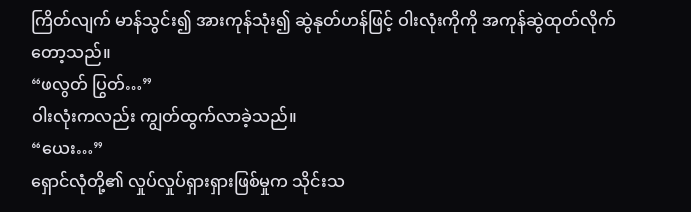ကြိတ်လျက် မာန်သွင်း၍ အားကုန်သုံး၍ ဆွဲနုတ်ဟန်ဖြင့် ဝါးလုံးကိုကို အကုန်ဆွဲထုတ်လိုက်တော့သည်။
“ဖလွတ် ပြွတ်…”
ဝါးလုံးကလည်း ကျွတ်ထွက်လာခဲ့သည်။
“ယေး…”
ရှောင်လုံတို့၏ လှုပ်လှုပ်ရှားရှားဖြစ်မှုက သိုင်းသ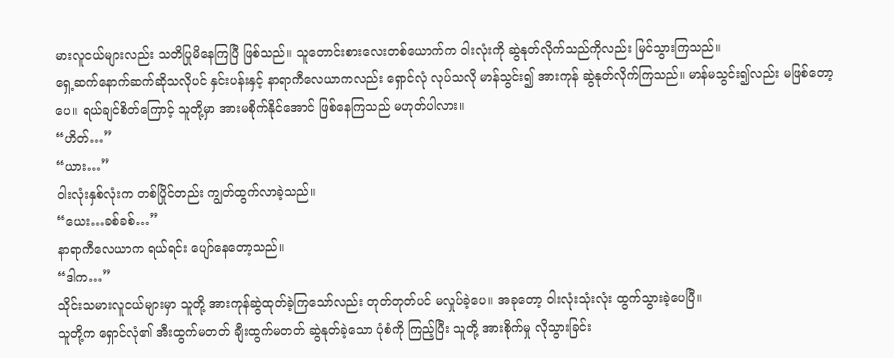မားလူငယ်များလည်း သတိပြုမိနေကြပြီ ဖြစ်သည်။ သူတောင်းစားလေးတစ်ယောက်က ဝါးလုံးကို ဆွဲနုတ်လိုက်သည်ကိုလည်း မြင်သွားကြသည်။
ရှေ့ဆက်နောက်ဆက်ဆိုသလိုပင် နှင်းပန်းနှင့် နာရာကီလေယာကလည်း ရှောင်လုံ လုပ်သလို မာန်သွင်း၍ အားကုန် ဆွဲနုတ်လိုက်ကြသည်။ မာန်မသွင်း၍လည်း မဖြစ်တော့ပေ။ ရယ်ချင်စိတ်ကြောင့် သူတို့မှာ အားမစိုက်နိုင်အောင် ဖြစ်နေကြသည် မဟုတ်ပါလား။
“ဟိတ်…”
“ယား…”
ဝါးလုံးနှစ်လုံးက တစ်ပြိုင်တည်း ကျွတ်ထွက်လာခဲ့သည်။
“ယေး…ခစ်ခစ်…”
နာရာကီလေယာက ရယ်ရင်း ပျော်နေတော့သည်။
“ဒါက…”
သိုင်းသမားလူငယ်များမှာ သူတို့ အားကုန်ဆွဲထုတ်ခဲ့ကြသော်လည်း တုတ်တုတ်ပင် မလှုပ်ခဲ့ပေ။ အခုတော့ ဝါးလုံးသုံးလုံး ထွက်သွားခဲ့ပေပြီ။
သူတို့က ရှောင်လုံ၏ အီးထွက်မတတ် ချီးထွက်မတတ် ဆွဲနုတ်ခဲ့သော ပုံစံကို ကြည့်ပြီး သူတို့ အားစိုက်မှု လိုသွားခြင်း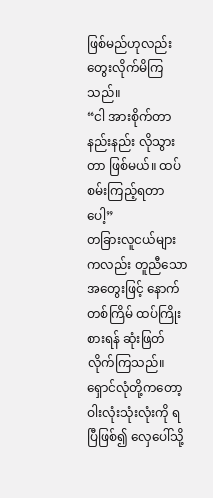ဖြစ်မည်ဟုလည်း တွေးလိုက်မိကြသည်။
“ငါ အားစိုက်တာ နည်းနည်း လိုသွားတာ ဖြစ်မယ်။ ထပ်စမ်းကြည့်ရတာပေါ့”
တခြားလူငယ်များကလည်း တူညီသော အတွေးဖြင့် နောက်တစ်ကြိမ် ထပ်ကြိုးစားရန် ဆုံးဖြတ်လိုက်ကြသည်။
ရှောင်လုံတို့ကတော့ ဝါးလုံးသုံးလုံးကို ရပြီဖြစ်၍ လှေပေါ်သို့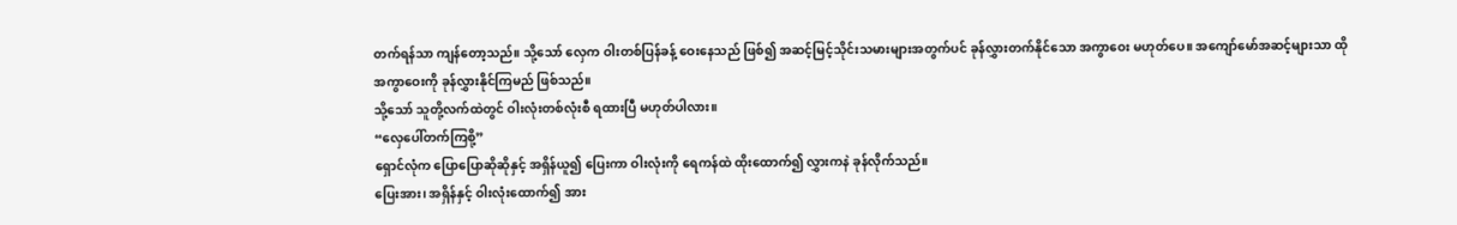တက်ရန်သာ ကျန်တော့သည်။ သို့သော် လှေက ဝါးတစ်ပြန်ခန့် ဝေးနေသည် ဖြစ်၍ အဆင့်မြင့်သိုင်းသမားများအတွက်ပင် ခုန်လွှားတက်နိုင်သော အကွာဝေး မဟုတ်ပေ။ အကျော်မော်အဆင့်များသာ ထိုအကွာဝေးကို ခုန်လွှားနိုင်ကြမည် ဖြစ်သည်။
သို့သော် သူတို့လက်ထဲတွင် ဝါးလုံးတစ်လုံးစီ ရထားပြီ မဟုတ်ပါလား။
“လှေပေါ်တက်ကြစို့”
ရှောင်လုံက ပြောပြောဆိုဆိုနှင့် အရှိန်ယူ၍ ပြေးကာ ဝါးလုံးကို ရေကန်ထဲ ထိုးထောက်၍ လွှားကနဲ ခုန်လိုက်သည်။
ပြေးအား၊ အရှိန်နှင့် ဝါးလုံးထောက်၍ အား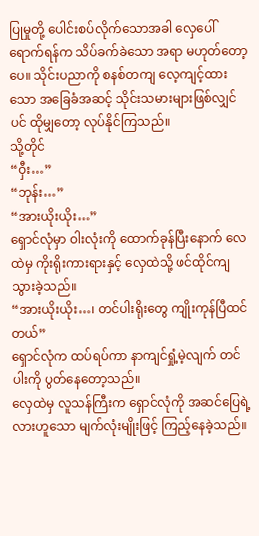ပြုမှုတို့ ပေါင်းစပ်လိုက်သောအခါ လှေပေါ်ရောက်ရန်က သိပ်ခက်ခဲသော အရာ မဟုတ်တော့ပေ။ သိုင်းပညာကို စနစ်တကျ လေ့ကျင့်ထားသော အခြေခံအဆင့် သိုင်းသမားများဖြစ်လျှင်ပင် ထိုမျှတော့ လုပ်နိုင်ကြသည်။
သို့တိုင်
“ဝှီး…”
“ဘုန်း…”
“အားယိုးယိုး…”
ရှောင်လုံမှာ ဝါးလုံးကို ထောက်ခုန်ပြီးနောက် လေထဲမှ ကိုးရိုးကားရားနှင့် လှေထဲသို့ ဖင်ထိုင်ကျသွားခဲ့သည်။
“အားယိုးယိုး…၊ တင်ပါးရိုးတွေ ကျိုးကုန်ပြီထင်တယ်”
ရှောင်လုံက ထပ်ရပ်ကာ နာကျင်ရှုံ့မဲ့လျက် တင်ပါးကို ပွတ်နေတော့သည်။
လှေထဲမှ လူသန်ကြီးက ရှောင်လုံကို အဆင်ပြေရဲ့လားဟူသော မျက်လုံးမျိုးဖြင့် ကြည့်နေခဲ့သည်။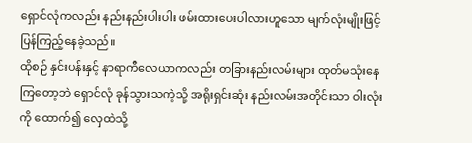ရှောင်လုံကလည်း နည်းနည်းပါးပါး ဖမ်းထားပေးပါလားဟူသော မျက်လုံးမျိုးဖြင့် ပြန်ကြည့်နေခဲ့သည်။
ထိုစဉ် နှင်းပန်းနှင့် နာရာကီလေယာကလည်း တခြားနည်းလမ်းများ ထုတ်မသုံးနေကြတော့ဘဲ ရှောင်လုံ ခုန်သွားသကဲ့သို့ အရိုးရှင်းဆုံး နည်းလမ်းအတိုင်းသာ ဝါးလုံးကို ထောက်၍ လှေထဲသို့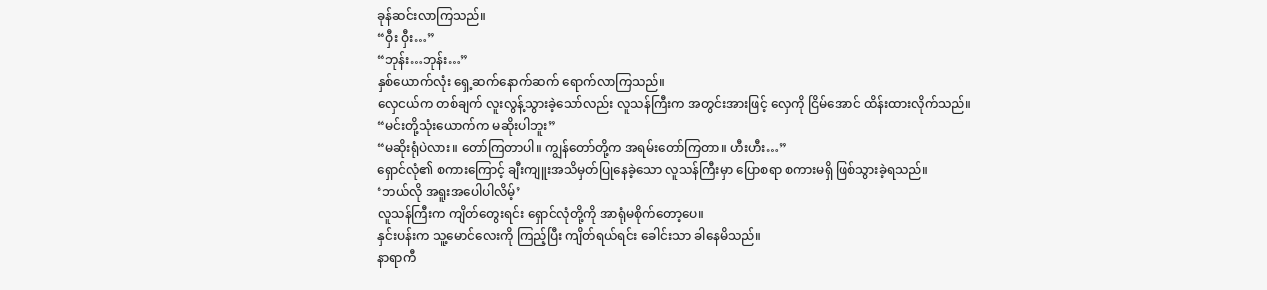ခုန်ဆင်းလာကြသည်။
“ဝှီး ဝှီး…”
“ဘုန်း…ဘုန်း…”
နှစ်ယောက်လုံး ရှေ့ဆက်နောက်ဆက် ရောက်လာကြသည်။
လှေငယ်က တစ်ချက် လူးလွန့်သွားခဲ့သော်လည်း လူသန်ကြီးက အတွင်းအားဖြင့် လှေကို ငြိမ်အောင် ထိန်းထားလိုက်သည်။
“မင်းတို့သုံးယောက်က မဆိုးပါဘူး”
“မဆိုးရုံပဲလား။ တော်ကြတာပါ။ ကျွန်တော်တို့က အရမ်းတော်ကြတာ။ ဟီးဟီး…”
ရှောင်လုံ၏ စကားကြောင့် ချီးကျူးအသိမှတ်ပြုနေခဲ့သော လူသန်ကြီးမှာ ပြောစရာ စကားမရှိ ဖြစ်သွားခဲ့ရသည်။
‘ဘယ်လို အရူးအပေါပါလိမ့်’
လူသန်ကြီးက ကျိတ်တွေးရင်း ရှောင်လုံတို့ကို အာရုံမစိုက်တော့ပေ။
နှင်းပန်းက သူ့မောင်လေးကို ကြည့်ပြီး ကျိတ်ရယ်ရင်း ခေါင်းသာ ခါနေမိသည်။
နာရာကီ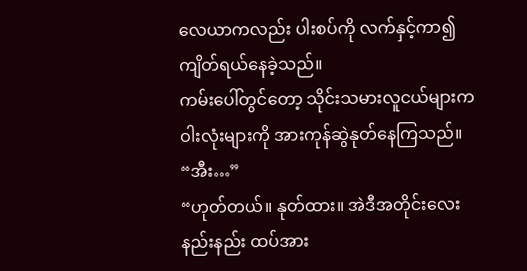လေယာကလည်း ပါးစပ်ကို လက်နှင့်ကာ၍ ကျိတ်ရယ်နေခဲ့သည်။
ကမ်းပေါ်တွင်တော့ သိုင်းသမားလူငယ်များက ဝါးလုံးများကို အားကုန်ဆွဲနုတ်နေကြသည်။
“အီး…”
“ဟုတ်တယ်။ နုတ်ထား။ အဲဒီအတိုင်းလေး နည်းနည်း ထပ်အား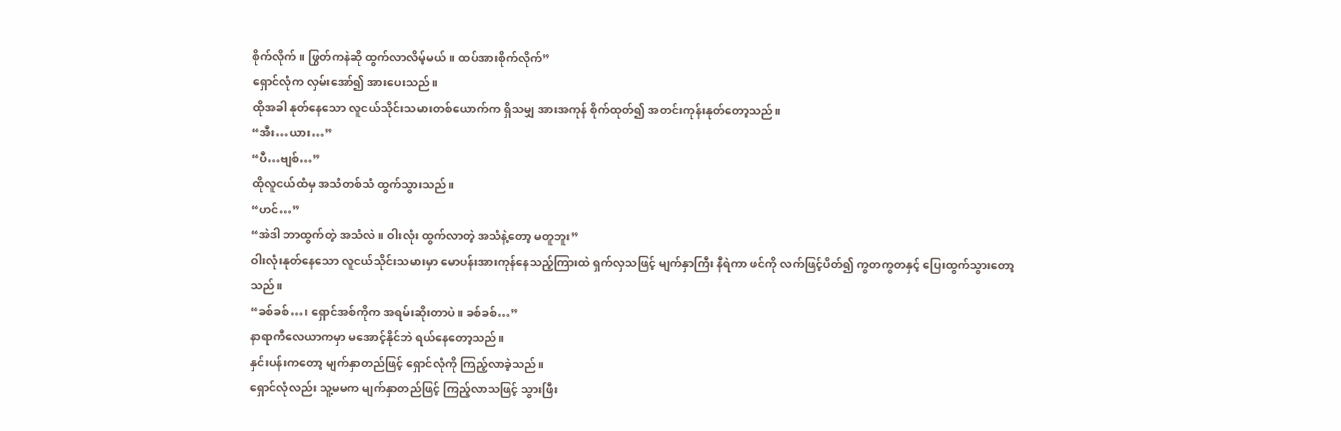စိုက်လိုက်။ ဖြွတ်ကနဲဆို ထွက်လာလိမ့်မယ်။ ထပ်အားစိုက်လိုက်”
ရှောင်လုံက လှမ်းအော်၍ အားပေးသည်။
ထိုအခါ နုတ်နေသော လူငယ်သိုင်းသမားတစ်ယောက်က ရှိသမျှ အားအကုန် စိုက်ထုတ်၍ အတင်းကုန်းနုတ်တော့သည်။
“အီး…ယား…”
“ပီ…ဗျစ်…”
ထိုလူငယ်ထံမှ အသံတစ်သံ ထွက်သွားသည်။
“ဟင်…”
“အဲဒါ ဘာထွက်တဲ့ အသံလဲ။ ဝါးလုံး ထွက်လာတဲ့ အသံနဲ့တော့ မတူဘူး”
ဝါးလုံးနုတ်နေသော လူငယ်သိုင်းသမားမှာ မောပန်းအားကုန်နေသည့်ကြားထဲ ရှက်လှသဖြင့် မျက်နှာကြီး နီရဲကာ ဖင်ကို လက်ဖြင့်ပိတ်၍ ကွတကွတနှင့် ပြေးထွက်သွားတော့သည်။
“ခစ်ခစ်…၊ ရှောင်အစ်ကိုက အရမ်းဆိုးတာပဲ။ ခစ်ခစ်…”
နာရာကီလေယာကမှာ မအောင့်နိုင်ဘဲ ရယ်နေတော့သည်။
နှင်းပန်းကတော့ မျက်နှာတည်ဖြင့် ရှောင်လုံကို ကြည့်လာခဲ့သည်။
ရှောင်လုံလည်း သူ့မမက မျက်နှာတည်ဖြင့် ကြည့်လာသဖြင့် သွားဖြီး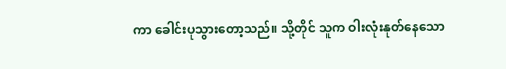ကာ ခေါင်းပုသွားတော့သည်။ သို့တိုင် သူက ဝါးလုံးနုတ်နေသော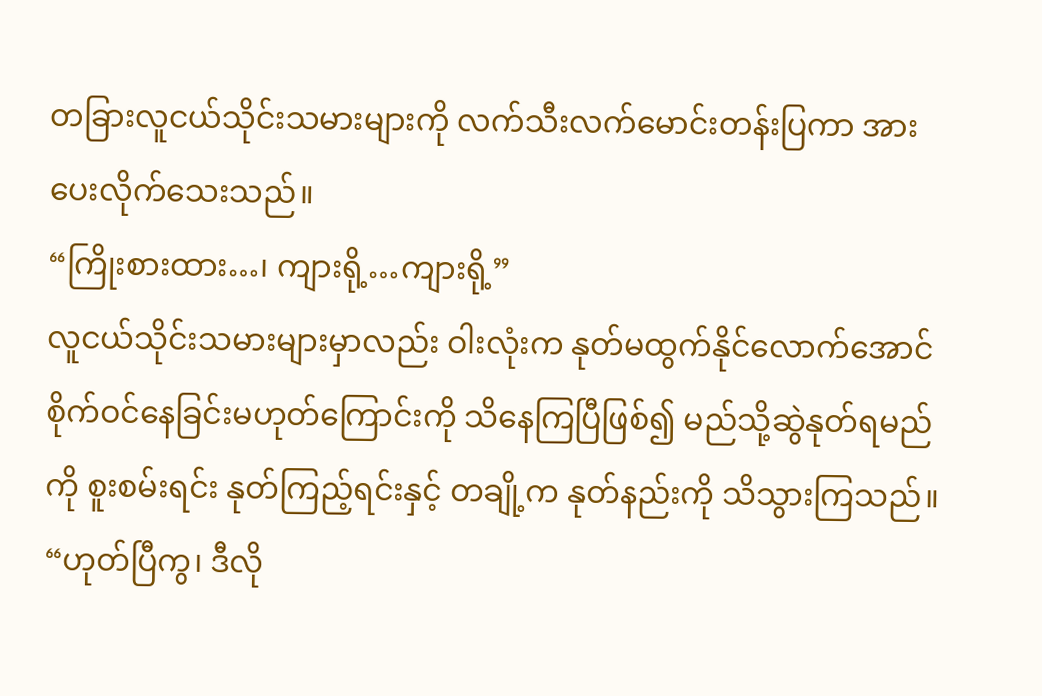တခြားလူငယ်သိုင်းသမားများကို လက်သီးလက်မောင်းတန်းပြကာ အားပေးလိုက်သေးသည်။
“ကြိုးစားထား…၊ ကျားရို့…ကျားရို့”
လူငယ်သိုင်းသမားများမှာလည်း ဝါးလုံးက နုတ်မထွက်နိုင်လောက်အောင် စိုက်ဝင်နေခြင်းမဟုတ်ကြောင်းကို သိနေကြပြီဖြစ်၍ မည်သို့ဆွဲနုတ်ရမည်ကို စူးစမ်းရင်း နုတ်ကြည့်ရင်းနှင့် တချို့က နုတ်နည်းကို သိသွားကြသည်။
“ဟုတ်ပြီကွ၊ ဒီလို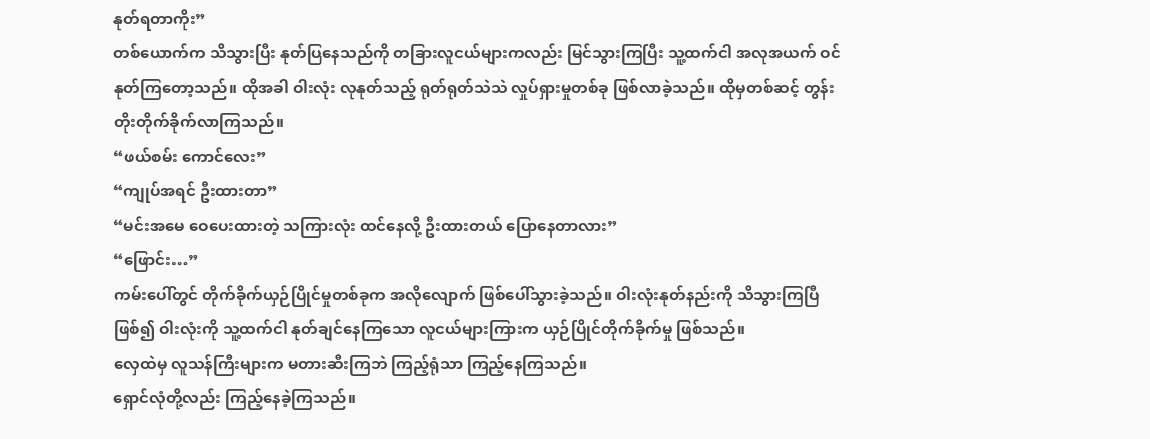နုတ်ရတာကိုး”
တစ်ယောက်က သိသွားပြီး နုတ်ပြနေသည်ကို တခြားလူငယ်များကလည်း မြင်သွားကြပြီး သူ့ထက်ငါ အလုအယက် ဝင်နုတ်ကြတော့သည်။ ထိုအခါ ဝါးလုံး လုနုတ်သည့် ရုတ်ရုတ်သဲသဲ လှုပ်ရှားမှုတစ်ခု ဖြစ်လာခဲ့သည်။ ထိုမှတစ်ဆင့် တွန်းတိုးတိုက်ခိုက်လာကြသည်။
“ဖယ်စမ်း ကောင်လေး”
“ကျုပ်အရင် ဦးထားတာ”
“မင်းအမေ ဝေပေးထားတဲ့ သကြားလုံး ထင်နေလို့ ဦးထားတယ် ပြောနေတာလား”
“ဖြောင်း…”
ကမ်းပေါ်တွင် တိုက်ခိုက်ယှဉ်ပြိုင်မှုတစ်ခုက အလိုလျောက် ဖြစ်ပေါ်သွားခဲ့သည်။ ဝါးလုံးနုတ်နည်းကို သိသွားကြပြီဖြစ်၍ ဝါးလုံးကို သူ့ထက်ငါ နုတ်ချင်နေကြသော လူငယ်များကြားက ယှဉ်ပြိုင်တိုက်ခိုက်မှု ဖြစ်သည်။
လှေထဲမှ လူသန်ကြီးများက မတားဆီးကြဘဲ ကြည့်ရုံသာ ကြည့်နေကြသည်။
ရှောင်လုံတို့လည်း ကြည့်နေခဲ့ကြသည်။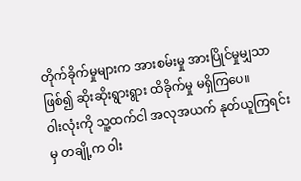တိုက်ခိုက်မှုများက အားစမ်းမှု အားပြိုင်မှုမျှသာ ဖြစ်၍ ဆိုးဆိုးရွားရွား ထိခိုက်မှု မရှိကြပေ။
ဝါးလုံးကို သူ့ထက်ငါ အလုအယက် နုတ်ယူကြရင်းမှ တချို့က ဝါး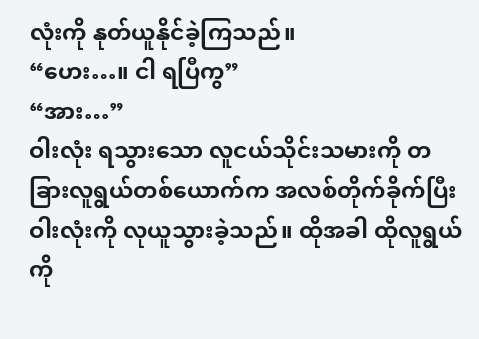လုံးကို နုတ်ယူနိုင်ခဲ့ကြသည်။
“ဟေး…။ ငါ ရပြီကွ”
“အား…”
ဝါးလုံး ရသွားသော လူငယ်သိုင်းသမားကို တခြားလူရွယ်တစ်ယောက်က အလစ်တိုက်ခိုက်ပြီး ဝါးလုံးကို လုယူသွားခဲ့သည်။ ထိုအခါ ထိုလူရွယ်ကို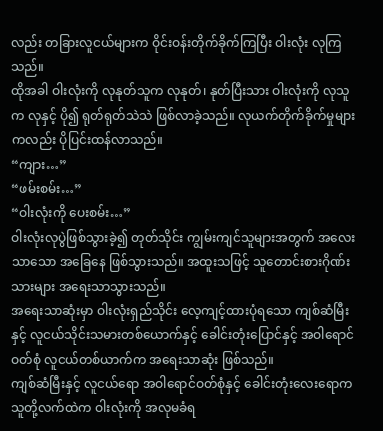လည်း တခြားလူငယ်များက ဝိုင်းဝန်းတိုက်ခိုက်ကြပြီး ဝါးလုံး လုကြသည်။
ထိုအခါ ဝါးလုံးကို လုနုတ်သူက လုနုတ်၊ နုတ်ပြီးသား ဝါးလုံးကို လုသူက လုနှင့် ပို၍ ရုတ်ရုတ်သဲသဲ ဖြစ်လာခဲ့သည်။ လုယက်တိုက်ခိုက်မှုများကလည်း ပိုပြင်းထန်လာသည်။
“ကျား…”
“ဖမ်းစမ်း…”
“ဝါးလုံးကို ပေးစမ်း…”
ဝါးလုံးလုပွဲဖြစ်သွားခဲ့၍ တုတ်သိုင်း ကျွမ်းကျင်သူများအတွက် အလေးသာသော အခြေနေ ဖြစ်သွားသည်။ အထူးသဖြင့် သူတောင်းစားဂိုဏ်းသားများ အရေးသာသွားသည်။
အရေးသာဆုံးမှာ ဝါးလုံးရှည်သိုင်း လေ့ကျင့်ထားပုံရသော ကျစ်ဆံမြီးနှင့် လူငယ်သိုင်းသမားတစ်ယောက်နှင့် ခေါင်းတုံးပြောင်နှင့် အဝါရောင်ဝတ်စုံ လူငယ်တစ်ယာက်က အရေးသာဆုံး ဖြစ်သည်။
ကျစ်ဆံမြီးနှင့် လူငယ်ရော အဝါရောင်ဝတ်စုံနှင့် ခေါင်းတုံးလေးရောက သူတို့လက်ထဲက ဝါးလုံးကို အလုမခံရ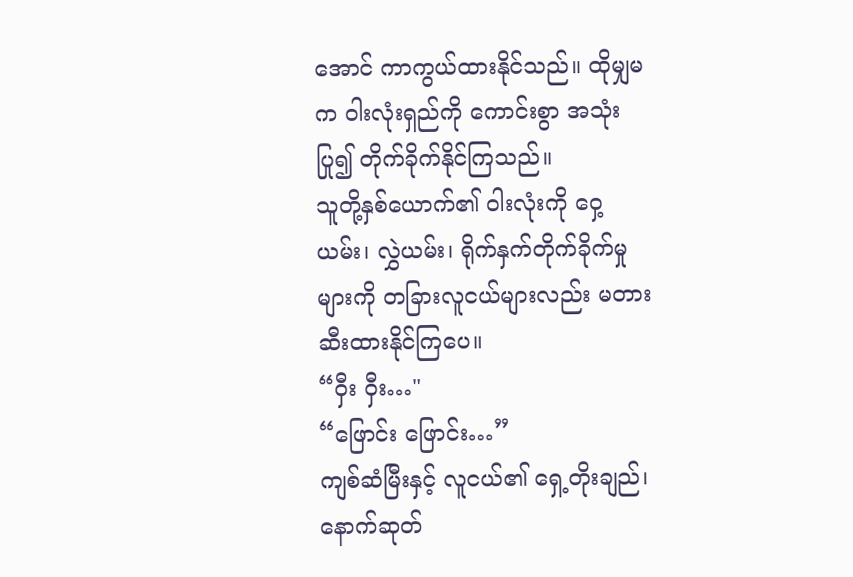အောင် ကာကွယ်ထားနိုင်သည်။ ထိုမျှမက ဝါးလုံးရှည်ကို ကောင်းစွာ အသုံးပြု၍ တိုက်ခိုက်နိုင်ကြသည်။
သူတို့နှစ်ယောက်၏ ဝါးလုံးကို ဝှေ့ယမ်း၊ လွှဲယမ်း၊ ရိုက်နှက်တိုက်ခိုက်မှုများကို တခြားလူငယ်များလည်း မတားဆီးထားနိုင်ကြပေ။
“ဝှီး ဝှီး…"
“ဖြောင်း ဖြောင်း…”
ကျစ်ဆံမြီးနှင့် လူငယ်၏ ရှေ့တိုးချည်၊ နောက်ဆုတ်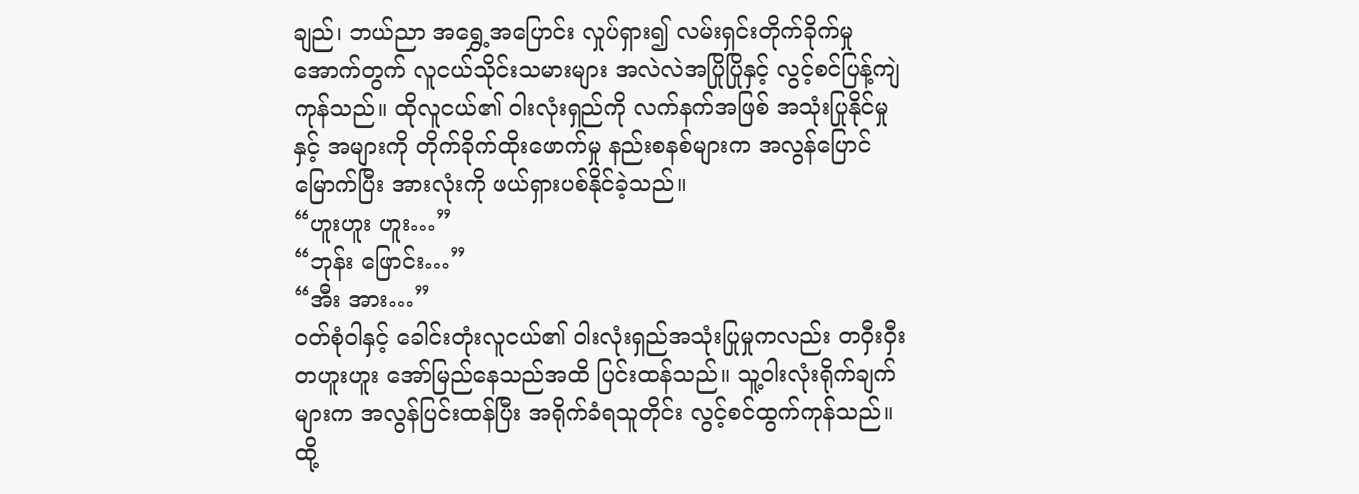ချည်၊ ဘယ်ညာ အရွှေ့အပြောင်း လှုပ်ရှား၍ လမ်းရှင်းတိုက်ခိုက်မှုအောက်တွက် လူငယ်သိုင်းသမားများ အလဲလဲအပြိုပြိုနှင့် လွင့်စင်ပြန့်ကျဲကုန်သည်။ ထိုလူငယ်၏ ဝါးလုံးရှည်ကို လက်နက်အဖြစ် အသုံးပြုနိုင်မှုနှင့် အများကို တိုက်ခိုက်ထိုးဖောက်မှု နည်းစနစ်များက အလွန်ပြောင်မြောက်ပြီး အားလုံးကို ဖယ်ရှားပစ်နိုင်ခဲ့သည်။
“ဟူးဟူး ဟူး…”
“ဘုန်း ဖြောင်း…”
“အီး အား…”
ဝတ်စုံဝါနှင့် ခေါင်းတုံးလူငယ်၏ ဝါးလုံးရှည်အသုံးပြုမှုကလည်း တဝှီးဝှီးတဟူးဟူး အော်မြည်နေသည်အထိ ပြင်းထန်သည်။ သူ့ဝါးလုံးရိုက်ချက်များက အလွန်ပြင်းထန်ပြီး အရိုက်ခံရသူတိုင်း လွင့်စင်ထွက်ကုန်သည်။ ထို့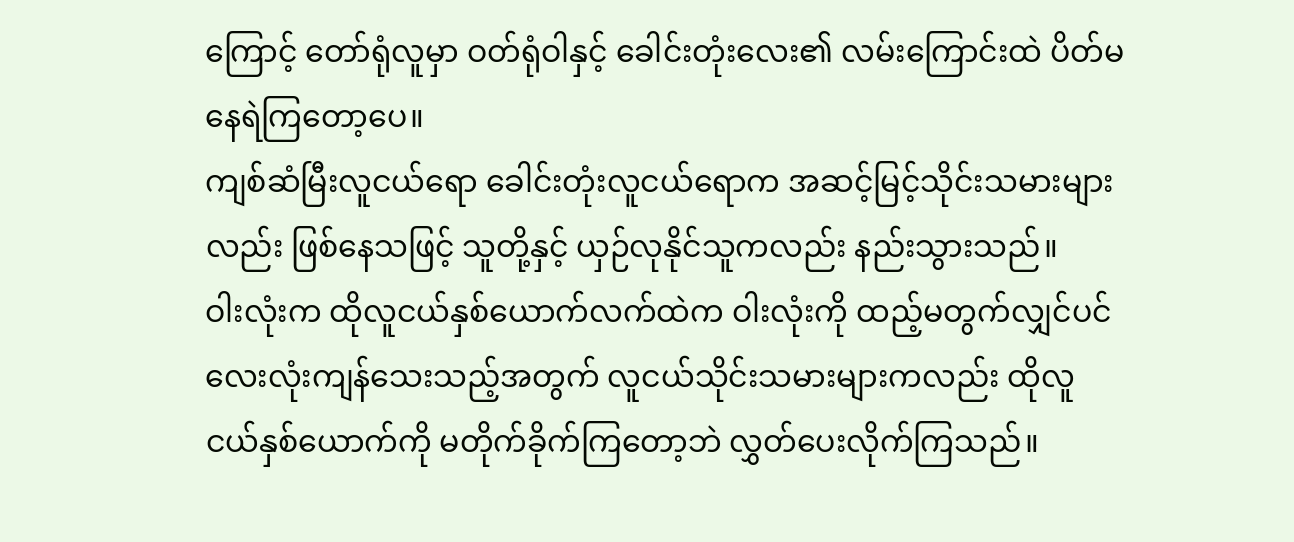ကြောင့် တော်ရုံလူမှာ ဝတ်ရုံဝါနှင့် ခေါင်းတုံးလေး၏ လမ်းကြောင်းထဲ ပိတ်မနေရဲကြတော့ပေ။
ကျစ်ဆံမြီးလူငယ်ရော ခေါင်းတုံးလူငယ်ရောက အဆင့်မြင့်သိုင်းသမားများလည်း ဖြစ်နေသဖြင့် သူတို့နှင့် ယှဉ်လုနိုင်သူကလည်း နည်းသွားသည်။
ဝါးလုံးက ထိုလူငယ်နှစ်ယောက်လက်ထဲက ဝါးလုံးကို ထည့်မတွက်လျှင်ပင် လေးလုံးကျန်သေးသည့်အတွက် လူငယ်သိုင်းသမားများကလည်း ထိုလူငယ်နှစ်ယောက်ကို မတိုက်ခိုက်ကြတော့ဘဲ လွှတ်ပေးလိုက်ကြသည်။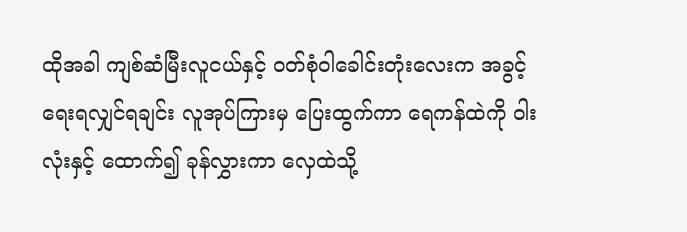ထိုအခါ ကျစ်ဆံမြီးလူငယ်နှင့် ဝတ်စုံဝါခေါင်းတုံးလေးက အခွင့်ရေးရလျှင်ရချင်း လူအုပ်ကြားမှ ပြေးထွက်ကာ ရေကန်ထဲကို ဝါးလုံးနှင့် ထောက်၍ ခုန်လွှားကာ လှေထဲသို့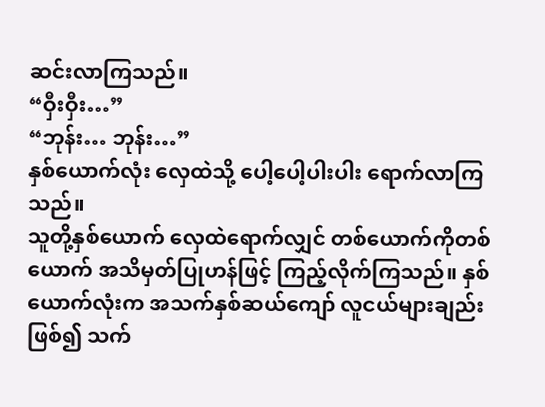ဆင်းလာကြသည်။
“ဝှီးဝှီး…”
“ဘုန်း… ဘုန်း…”
နှစ်ယောက်လုံး လှေထဲသို့ ပေါ့ပေါ့ပါးပါး ရောက်လာကြသည်။
သူတို့နှစ်ယောက် လှေထဲရောက်လျှင် တစ်ယောက်ကိုတစ်ယောက် အသိမှတ်ပြုဟန်ဖြင့် ကြည့်လိုက်ကြသည်။ နှစ်ယောက်လုံးက အသက်နှစ်ဆယ်ကျော် လူငယ်များချည်းဖြစ်၍ သက်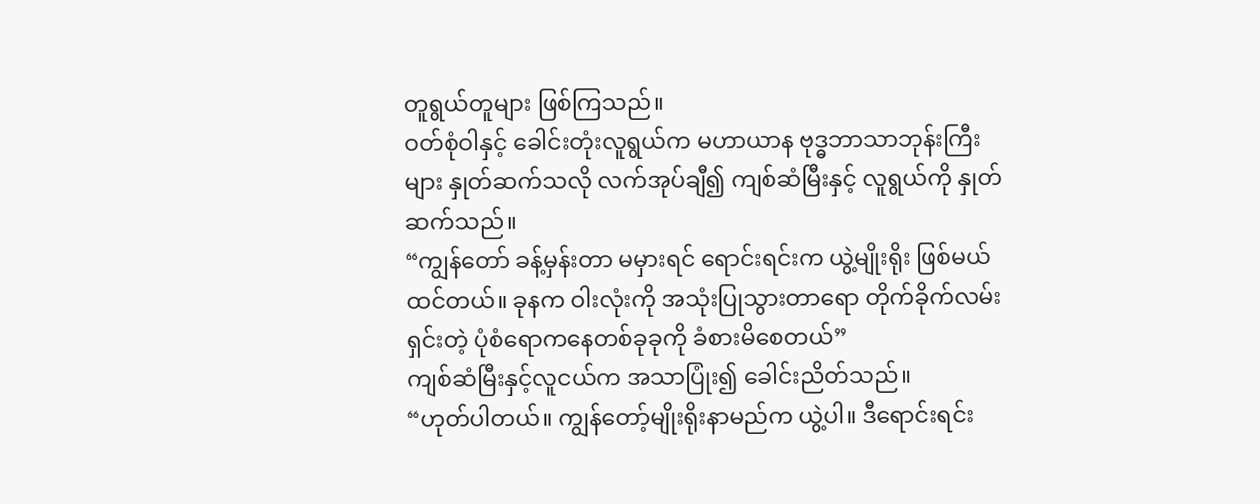တူရွယ်တူများ ဖြစ်ကြသည်။
ဝတ်စုံဝါနှင့် ခေါင်းတုံးလူရွယ်က မဟာယာန ဗုဒ္ဓဘာသာဘုန်းကြီးများ နှုတ်ဆက်သလို လက်အုပ်ချီ၍ ကျစ်ဆံမြီးနှင့် လူရွယ်ကို နှုတ်ဆက်သည်။
“ကျွန်တော် ခန့်မှန်းတာ မမှားရင် ရောင်းရင်းက ယွဲ့မျိုးရိုး ဖြစ်မယ်ထင်တယ်။ ခုနက ဝါးလုံးကို အသုံးပြုသွားတာရော တိုက်ခိုက်လမ်းရှင်းတဲ့ ပုံစံရောကနေတစ်ခုခုကို ခံစားမိစေတယ်”
ကျစ်ဆံမြီးနှင့်လူငယ်က အသာပြုံး၍ ခေါင်းညိတ်သည်။
“ဟုတ်ပါတယ်။ ကျွန်တော့်မျိုးရိုးနာမည်က ယွဲ့ပါ။ ဒီရောင်းရင်း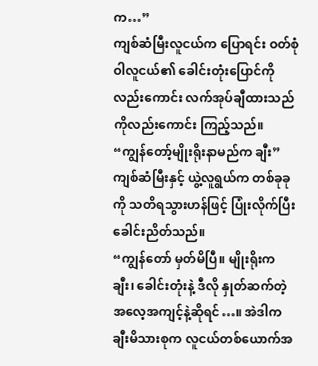က…”
ကျစ်ဆံမြီးလူငယ်က ပြောရင်း ဝတ်စုံဝါလူငယ်၏ ခေါင်းတုံးပြောင်ကိုလည်းကောင်း လက်အုပ်ချီထားသည်ကိုလည်းကောင်း ကြည့်သည်။
“ကျွန်တော့်မျိုးရိုးနာမည်က ချီး”
ကျစ်ဆံမြီးနှင့် ယွဲ့လူရွယ်က တစ်ခုခုကို သတိရသွားဟန်ဖြင့် ပြုံးလိုက်ပြီး ခေါင်းညိတ်သည်။
“ကျွန်တော် မှတ်မိပြီ။ မျိုးရိုးက ချီး၊ ခေါင်းတုံးနဲ့ ဒီလို နှုတ်ဆက်တဲ့ အလေ့အကျင့်နဲ့ဆိုရင်…။ အဲဒါက ချီးမိသားစုက လူငယ်တစ်ယောက်အ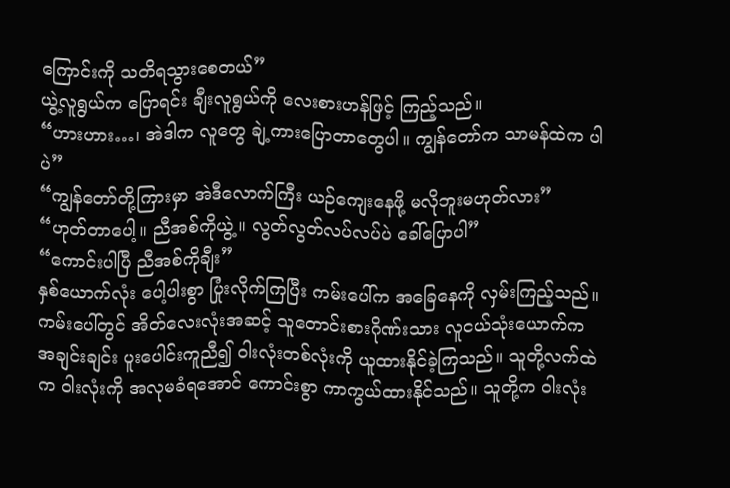ကြောင်းကို သတိရသွားစေတယ်”
ယွဲ့လူရွယ်က ပြောရင်း ချီးလူရွယ်ကို လေးစားဟန်ဖြင့် ကြည့်သည်။
“ဟားဟား…၊ အဲဒါက လူတွေ ချဲ့ကားပြောတာတွေပါ။ ကျွန်တော်က သာမန်ထဲက ပါပဲ”
“ကျွန်တော်တို့ကြားမှာ အဲဒီလောက်ကြီး ယဉ်ကျေးနေဖို့ မလိုဘူးမဟုတ်လား”
“ဟုတ်တာပေါ့။ ညီအစ်ကိုယွဲ့။ လွတ်လွတ်လပ်လပ်ပဲ ခေါ်ပြောပါ”
“ကောင်းပါပြီ ညီအစ်ကိုချီး”
နှစ်ယောက်လုံး ပေါ့ပါးစွာ ပြုံးလိုက်ကြပြီး ကမ်းပေါ်က အခြေနေကို လှမ်းကြည့်သည်။
ကမ်းပေါ်တွင် အိတ်လေးလုံးအဆင့် သူတောင်းစားဂိုဏ်းသား လူငယ်သုံးယောက်က အချင်းချင်း ပူးပေါင်းကူညီ၍ ဝါးလုံးတစ်လုံးကို ယူထားနိုင်ခဲ့ကြသည်။ သူတို့လက်ထဲက ဝါးလုံးကို အလုမခံရအောင် ကောင်းစွာ ကာကွယ်ထားနိုင်သည်။ သူတို့က ဝါးလုံး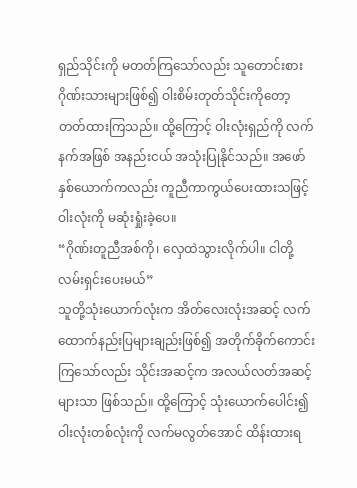ရှည်သိုင်းကို မတတ်ကြသော်လည်း သူတောင်းစားဂိုဏ်းသားများဖြစ်၍ ဝါးစိမ်းတုတ်သိုင်းကိုတော့ တတ်ထားကြသည်။ ထို့ကြောင့် ဝါးလုံးရှည်ကို လက်နက်အဖြစ် အနည်းငယ် အသုံးပြုနိုင်သည်။ အဖော်နှစ်ယောက်ကလည်း ကူညီကာကွယ်ပေးထားသဖြင့် ဝါးလုံးကို မဆုံးရှုံးခဲ့ပေ။
“ဂိုဏ်းတူညီအစ်ကို၊ လှေထဲသွားလိုက်ပါ။ ငါတို့ လမ်းရှင်းပေးမယ်”
သူတို့သုံးယောက်လုံးက အိတ်လေးလုံးအဆင့် လက်ထောက်နည်းပြများချည်းဖြစ်၍ အတိုက်ခိုက်ကောင်းကြသော်လည်း သိုင်းအဆင့်က အလယ်လတ်အဆင့်များသာ ဖြစ်သည်။ ထို့ကြောင့် သုံးယောက်ပေါင်း၍ ဝါးလုံးတစ်လုံးကို လက်မလွတ်အောင် ထိန်းထားရ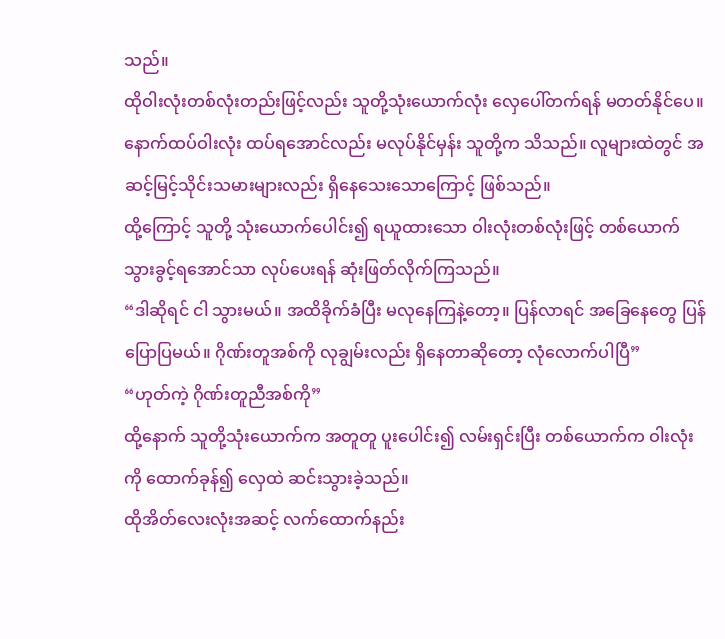သည်။
ထိုဝါးလုံးတစ်လုံးတည်းဖြင့်လည်း သူတို့သုံးယောက်လုံး လှေပေါ်တက်ရန် မတတ်နိုင်ပေ။ နောက်ထပ်ဝါးလုံး ထပ်ရအောင်လည်း မလုပ်နိုင်မှန်း သူတို့က သိသည်။ လူများထဲတွင် အဆင့်မြင့်သိုင်းသမားများလည်း ရှိနေသေးသောကြောင့် ဖြစ်သည်။
ထို့ကြောင့် သူတို့ သုံးယောက်ပေါင်း၍ ရယူထားသော ဝါးလုံးတစ်လုံးဖြင့် တစ်ယောက်သွားခွင့်ရအောင်သာ လုပ်ပေးရန် ဆုံးဖြတ်လိုက်ကြသည်။
“ဒါဆိုရင် ငါ သွားမယ်။ အထိခိုက်ခံပြီး မလုနေကြနဲ့တော့။ ပြန်လာရင် အခြေနေတွေ ပြန်ပြောပြမယ်။ ဂိုဏ်းတူအစ်ကို လုချွမ်းလည်း ရှိနေတာဆိုတော့ လုံလောက်ပါပြီ”
“ဟုတ်ကဲ့ ဂိုဏ်းတူညီအစ်ကို”
ထို့နောက် သူတို့သုံးယောက်က အတူတူ ပူးပေါင်း၍ လမ်းရှင်းပြီး တစ်ယောက်က ဝါးလုံးကို ထောက်ခုန်၍ လှေထဲ ဆင်းသွားခဲ့သည်။
ထိုအိတ်လေးလုံးအဆင့် လက်ထောက်နည်း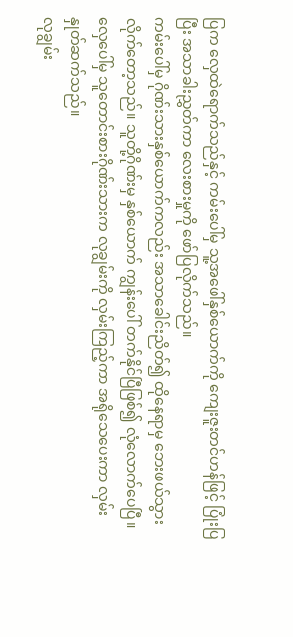ပြက လှေထဲရောက်သည်နှင့် ကမ်းပေါ်မှ သူ့အဖေါ်နှစ်ယောက်ကို ကျေးဇူးတင်ဟန်ဖြင့် ပြုံးပြပြီး အသာခါးညွှတ်ကာ လေးစားမှုကို ဖော်ပြလိုက်သည်။
ကမ်းပေါ်မှ ဂိုဏ်းသားနှစ်ယောက်ကလည်း အသာခေါင်းညိတ်၍ ထိုနေရာမှ ဘေးဖယ်သွားလိုက်တော့သည်။ သူတို့ဂိုဏ်းမှ နှစ်ယောက် ကျွန်းပေါ် တက်နိုင်ပြီဖြစ်၍ လုံလောက်ပေပြီ။
လှေပေါ်မှ သူတောင်းစားဂိုဏ်းသားက လုချွမ်းကို လှမ်းကြည့်ကာ အရိုသေပေးကာ လှမ်းနှုတ်ဆက်သည်။
လုချွမ်း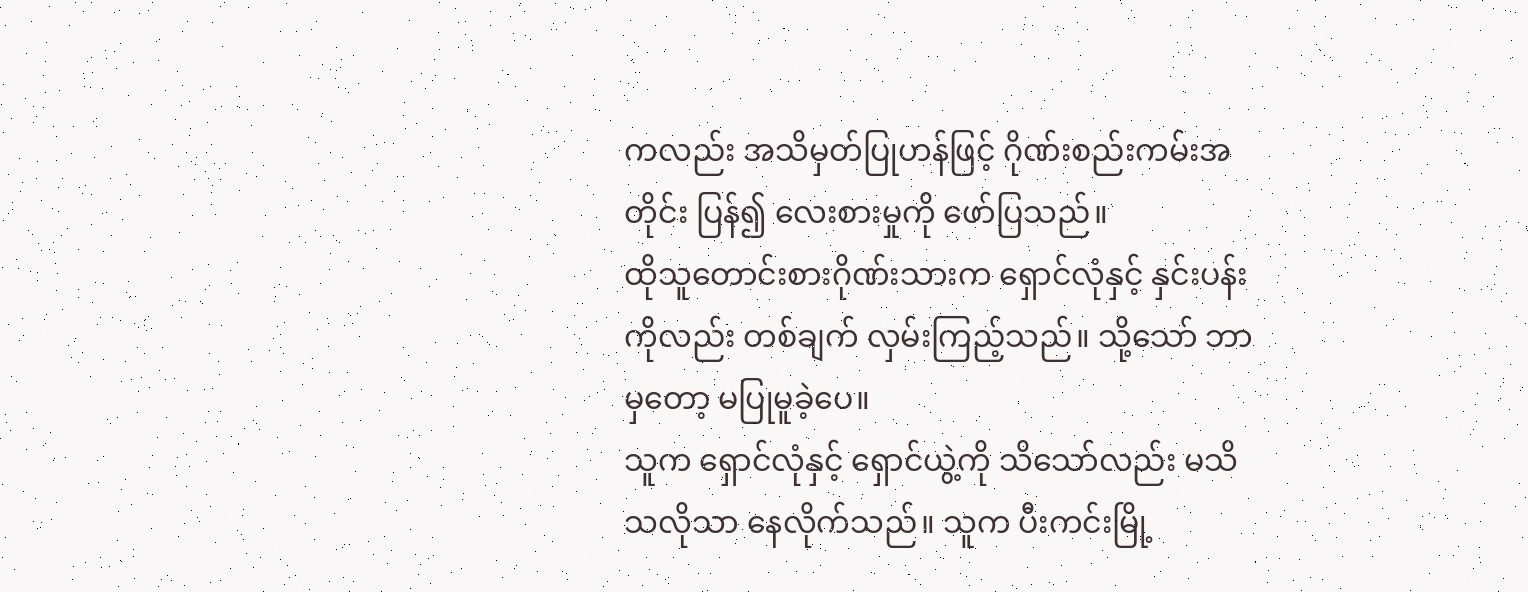ကလည်း အသိမှတ်ပြုဟန်ဖြင့် ဂိုဏ်းစည်းကမ်းအတိုင်း ပြန်၍ လေးစားမှုကို ဖော်ပြသည်။
ထိုသူတောင်းစားဂိုဏ်းသားက ရှောင်လုံနှင့် နှင်းပန်းကိုလည်း တစ်ချက် လှမ်းကြည့်သည်။ သို့သော် ဘာမှတော့ မပြုမူခဲ့ပေ။
သူက ရှောင်လုံနှင့် ရှောင်ယွဲ့ကို သိသော်လည်း မသိသလိုသာ နေလိုက်သည်။ သူက ပီးကင်းမြို့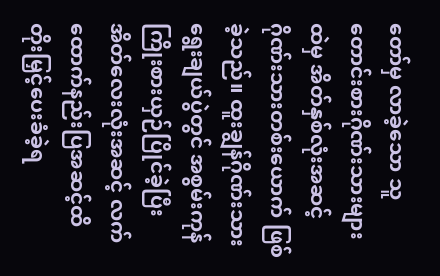တော်မှ လာခဲ့သော သူတောင်းစားဂိုဏ်းသားများထဲမှ အိတ်နှစ်လုံးအဆင့် ဂိုဏ်းသားတစ်းယောက် ဖြစ်ခဲ့သည်။ ထူးချွန်ဂိုဏ်းသား ရွေးချယ်ပွဲတွင် အစွမ်းကုန် ကြိုးစားယှဉ်ပြိုင်ခဲ့ပြီး အိတ်လေးလုံးအဆင့် လက်ထောက်နည်းပြအဆင့်ထိ တိုးမြှင့်ပေးခံခဲ့ရ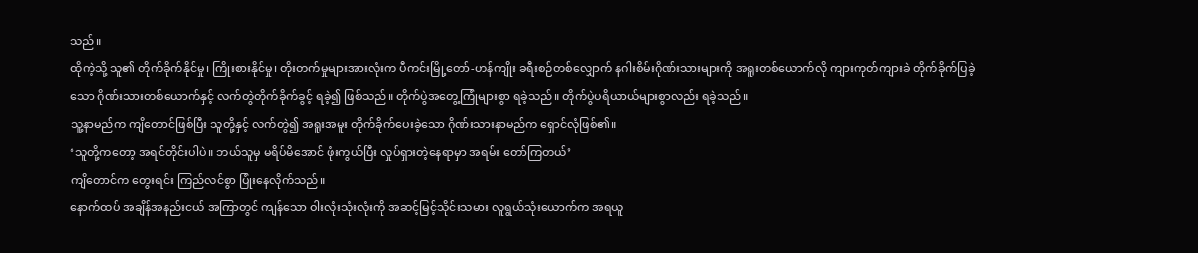သည်။
ထိုကဲ့သို့ သူ၏ တိုက်ခိုက်နိုင်မှု၊ ကြိုးစားနိုင်မှု၊ တိုးတက်မှုများအားလုံးက ပီကင်းမြို့တော်-ဟန်ကျိုး ခရီးစဉ်တစ်လျှောက် နဂါးစိမ်းဂိုဏ်းသားများကို အရူးတစ်ယောက်လို ကျားကုတ်ကျားခဲ တိုက်ခိုက်ပြခဲ့သော ဂိုဏ်းသားတစ်ယောက်နှင့် လက်တွဲတိုက်ခိုက်ခွင့် ရခဲ့၍ ဖြစ်သည်။ တိုက်ပွဲအတွေ့ကြုံများစွာ ရခဲ့သည်။ တိုက်ပွဲပရိယာယ်များစွာလည်း ရခဲ့သည်။
သူ့နာမည်က ကျိတောင်ဖြစ်ပြီး သူတို့နှင့် လက်တွဲ၍ အရူးအမူး တိုက်ခိုက်ပေးခဲ့သော ဂိုဏ်းသားနာမည်က ရှောင်လုံဖြစ်၏။
‘သူတို့ကတော့ အရင်တိုင်းပါပဲ။ ဘယ်သူမှ မရိပ်မိအောင် ဖုံးကွယ်ပြီး လှုပ်ရှားတဲ့နေရာမှာ အရမ်း တော်ကြတယ်’
ကျိတောင်က တွေးရင်း ကြည်လင်စွာ ပြုံးနေလိုက်သည်။
နောက်ထပ် အချိန်အနည်းငယ် အကြာတွင် ကျန်သော ဝါးလုံးသုံးလုံးကို အဆင့်မြင့်သိုင်းသမား လူရွယ်သုံးယောက်က အရယူ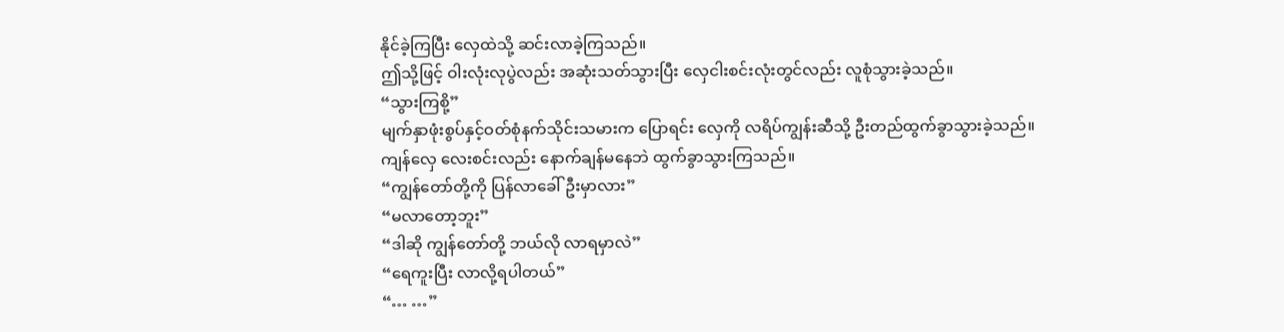နိုင်ခဲ့ကြပြီး လှေထဲသို့ ဆင်းလာခဲ့ကြသည်။
ဤသို့ဖြင့် ဝါးလုံးလုပွဲလည်း အဆုံးသတ်သွားပြီး လှေငါးစင်းလုံးတွင်လည်း လူစုံသွားခဲ့သည်။
“သွားကြစို့”
မျက်နှာဖုံးစွပ်နှင့်ဝတ်စုံနက်သိုင်းသမားက ပြောရင်း လှေကို လရိပ်ကျွန်းဆီသို့ ဦးတည်ထွက်ခွာသွားခဲ့သည်။ ကျန်လှေ လေးစင်းလည်း နောက်ချန်မနေဘဲ ထွက်ခွာသွားကြသည်။
“ကျွန်တော်တို့ကို ပြန်လာခေါ်ဦးမှာလား”
“မလာတော့ဘူး”
“ဒါဆို ကျွန်တော်တို့ ဘယ်လို လာရမှာလဲ”
“ရေကူးပြီး လာလို့ရပါတယ်”
“… …”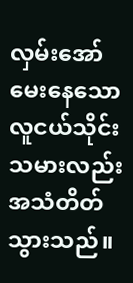လှမ်းအော်မေးနေသော လူငယ်သိုင်းသမားလည်း အသံတိတ်သွားသည်။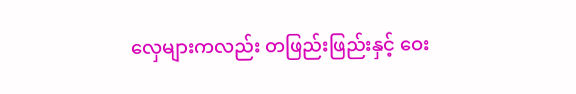လှေများကလည်း တဖြည်းဖြည်းနှင့် ဝေး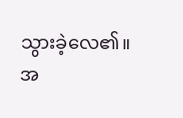သွားခဲ့လေ၏။
အ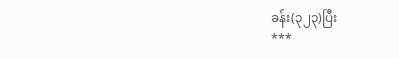ခန်း(၃၂၃)ပြီး
***